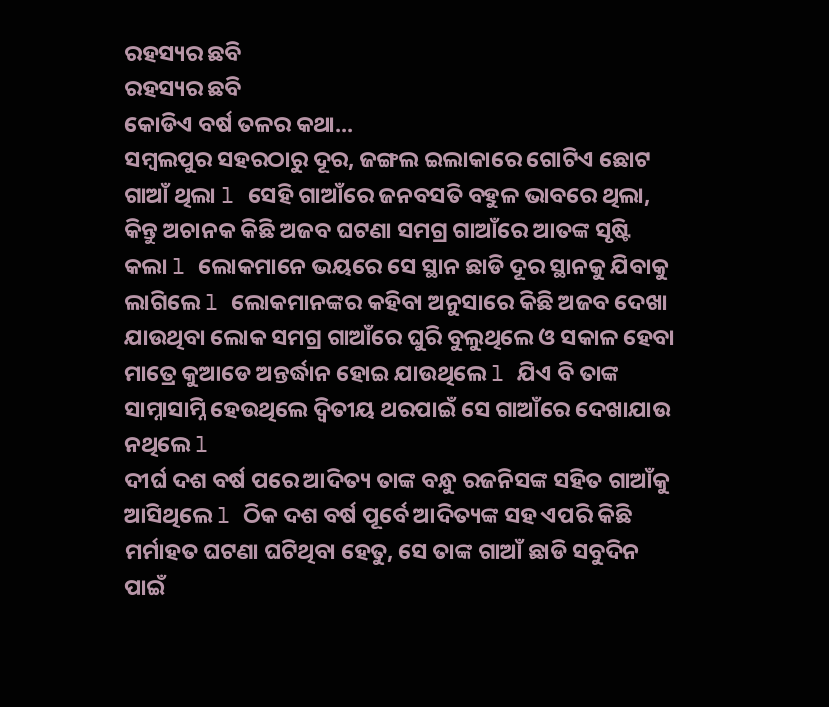ରହସ୍ୟର ଛବି
ରହସ୍ୟର ଛବି
କୋଡିଏ ବର୍ଷ ତଳର କଥା...
ସମ୍ବଲପୁର ସହରଠାରୁ ଦୂର, ଜଙ୍ଗଲ ଇଲାକାରେ ଗୋଟିଏ ଛୋଟ ଗାଆଁ ଥିଲା l ସେହି ଗାଆଁରେ ଜନବସତି ବହୁଳ ଭାବରେ ଥିଲା, କିନ୍ତୁ ଅଚାନକ କିଛି ଅଜବ ଘଟଣା ସମଗ୍ର ଗାଆଁରେ ଆତଙ୍କ ସୃଷ୍ଟି କଲା l ଲୋକମାନେ ଭୟରେ ସେ ସ୍ଥାନ ଛାଡି ଦୂର ସ୍ଥାନକୁ ଯିବାକୁ ଲାଗିଲେ l ଲୋକମାନଙ୍କର କହିବା ଅନୁସାରେ କିଛି ଅଜବ ଦେଖା ଯାଉଥିବା ଲୋକ ସମଗ୍ର ଗାଆଁରେ ଘୁରି ବୁଲୁଥିଲେ ଓ ସକାଳ ହେବା ମାତ୍ରେ କୁଆଡେ ଅନ୍ତର୍ଦ୍ଧାନ ହୋଇ ଯାଉଥିଲେ l ଯିଏ ବି ତାଙ୍କ ସାମ୍ନାସାମ୍ନି ହେଉଥିଲେ ଦ୍ଵିତୀୟ ଥରପାଇଁ ସେ ଗାଆଁରେ ଦେଖାଯାଉ ନଥିଲେ l
ଦୀର୍ଘ ଦଶ ବର୍ଷ ପରେ ଆଦିତ୍ୟ ତାଙ୍କ ବନ୍ଧୁ ରଜନିସଙ୍କ ସହିତ ଗାଆଁକୁ ଆସିଥିଲେ l ଠିକ ଦଶ ବର୍ଷ ପୂର୍ବେ ଆଦିତ୍ୟଙ୍କ ସହ ଏପରି କିଛି ମର୍ମାହତ ଘଟଣା ଘଟିଥିବା ହେତୁ, ସେ ତାଙ୍କ ଗାଆଁ ଛାଡି ସବୁଦିନ ପାଇଁ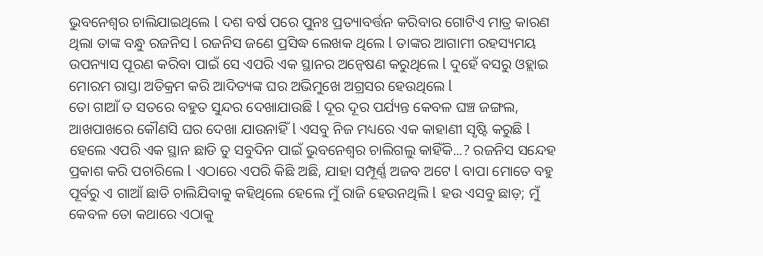ଭୁବନେଶ୍ୱର ଚାଲିଯାଇଥିଲେ l ଦଶ ବର୍ଷ ପରେ ପୁନଃ ପ୍ରତ୍ୟାବର୍ତ୍ତନ କରିବାର ଗୋଟିଏ ମାତ୍ର କାରଣ ଥିଲା ତାଙ୍କ ବନ୍ଧୁ ରଜନିସ l ରଜନିସ ଜଣେ ପ୍ରସିଦ୍ଧ ଲେଖକ ଥିଲେ l ତାଙ୍କର ଆଗାମୀ ରହସ୍ୟମୟ ଉପନ୍ୟାସ ପୂରଣ କରିବା ପାଇଁ ସେ ଏପରି ଏକ ସ୍ଥାନର ଅନ୍ୱେଷଣ କରୁଥିଲେ l ଦୁହେଁ ବସରୁ ଓହ୍ଲାଇ ମୋରମ ରାସ୍ତା ଅତିକ୍ରମ କରି ଆଦିତ୍ୟଙ୍କ ଘର ଅଭିମୁଖେ ଅଗ୍ରସର ହେଉଥିଲେ l
ତୋ ଗାଆଁ ତ ସତରେ ବହୁତ ସୁନ୍ଦର ଦେଖାଯାଉଛି l ଦୂର ଦୂର ପର୍ଯ୍ୟନ୍ତ କେବଳ ଘଞ୍ଚ ଜଙ୍ଗଲ, ଆଖପାଖରେ କୌଣସି ଘର ଦେଖା ଯାଉନାହିଁ l ଏସବୁ ନିଜ ମଧ୍ୟରେ ଏକ କାହାଣୀ ସୃଷ୍ଟି କରୁଛି l ହେଲେ ଏପରି ଏକ ସ୍ଥାନ ଛାଡି ତୁ ସବୁଦିନ ପାଇଁ ଭୁବନେଶ୍ୱର ଚାଲିଗଲୁ କାହିଁକି...? ରଜନିସ ସନ୍ଦେହ ପ୍ରକାଶ କରି ପଚାରିଲେ l ଏଠାରେ ଏପରି କିଛି ଅଛି, ଯାହା ସମ୍ପୂର୍ଣ୍ଣ ଅଜବ ଅଟେ l ବାପା ମୋତେ ବହୁ ପୂର୍ବରୁ ଏ ଗାଆଁ ଛାଡି ଚାଲିଯିବାକୁ କହିଥିଲେ ହେଲେ ମୁଁ ରାଜି ହେଉନଥିଲି l ହଉ ଏସବୁ ଛାଡ଼; ମୁଁ କେବଳ ତୋ କଥାରେ ଏଠାକୁ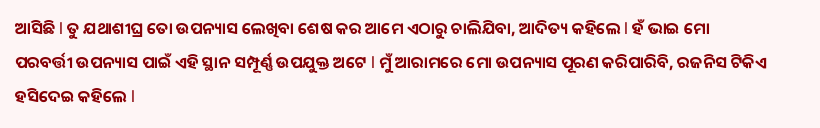ଆସିଛି l ତୁ ଯଥାଶୀଘ୍ର ତୋ ଉପନ୍ୟାସ ଲେଖିବା ଶେଷ କର ଆମେ ଏଠାରୁ ଚାଲିଯିବା, ଆଦିତ୍ୟ କହିଲେ l ହଁ ଭାଇ ମୋ ପରବର୍ତ୍ତୀ ଉପନ୍ୟାସ ପାଇଁ ଏହି ସ୍ଥାନ ସମ୍ପୂର୍ଣ୍ଣ ଉପଯୁକ୍ତ ଅଟେ l ମୁଁ ଆରାମରେ ମୋ ଉପନ୍ୟାସ ପୂରଣ କରିପାରିବି, ରଜନିସ ଟିକିଏ ହସିଦେଇ କହିଲେ l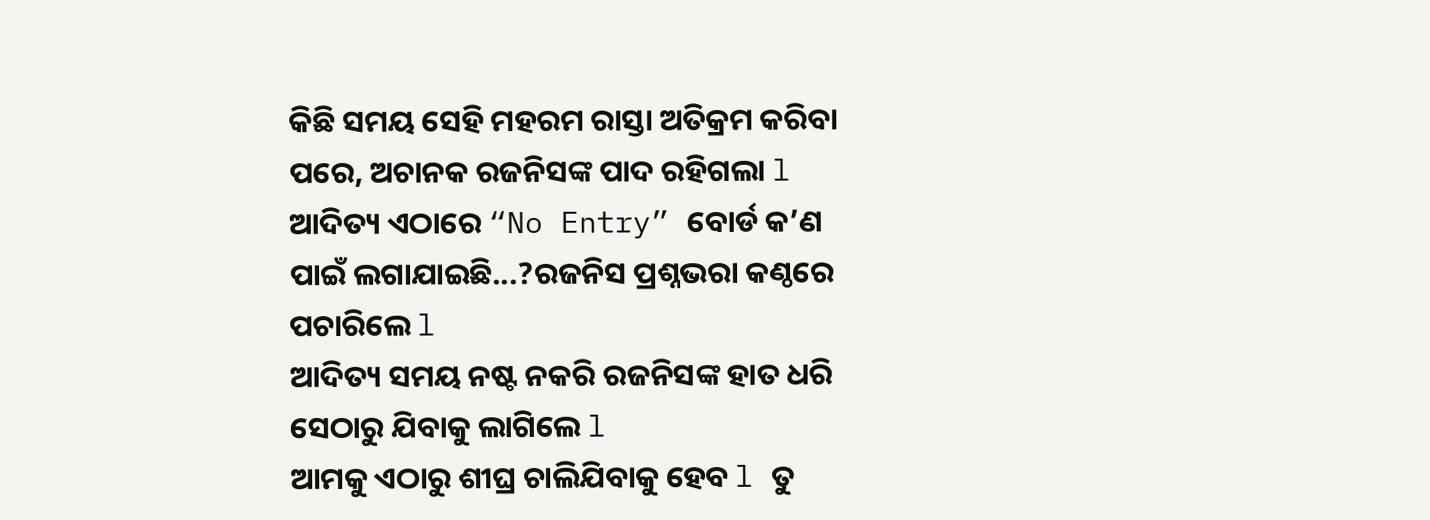କିଛି ସମୟ ସେହି ମହରମ ରାସ୍ତା ଅତିକ୍ରମ କରିବା ପରେ, ଅଚାନକ ରଜନିସଙ୍କ ପାଦ ରହିଗଲା l
ଆଦିତ୍ୟ ଏଠାରେ “No Entry” ବୋର୍ଡ କ’ଣ ପାଇଁ ଲଗାଯାଇଛି...?ରଜନିସ ପ୍ରଶ୍ନଭରା କଣ୍ଠରେ ପଚାରିଲେ l
ଆଦିତ୍ୟ ସମୟ ନଷ୍ଟ ନକରି ରଜନିସଙ୍କ ହାତ ଧରି ସେଠାରୁ ଯିବାକୁ ଲାଗିଲେ l
ଆମକୁ ଏଠାରୁ ଶୀଘ୍ର ଚାଲିଯିବାକୁ ହେବ l ତୁ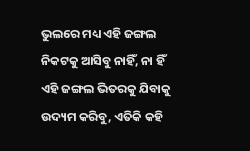ଭୁଲରେ ମଧ୍ୟ ଏହି ଜଙ୍ଗଲ ନିକଟକୁ ଆସିବୁ ନାହିଁ, ନା ହିଁ ଏହି ଜଙ୍ଗଲ ଭିତରକୁ ଯିବାକୁ ଉଦ୍ୟମ କରିବୁ, ଏତିକି କହି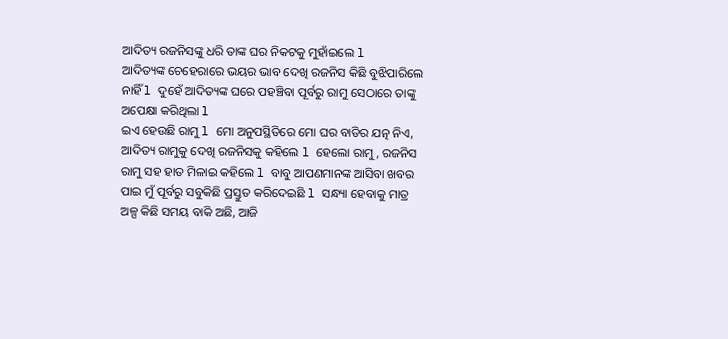ଆଦିତ୍ୟ ରଜନିସଙ୍କୁ ଧରି ତାଙ୍କ ଘର ନିକଟକୁ ମୁହାଁଇଲେ l
ଆଦିତ୍ୟଙ୍କ ଚେହେରାରେ ଭୟର ଭାବ ଦେଖି ରଜନିସ କିଛି ବୁଝିପାରିଲେ ନାହିଁ l ଦୁହେଁ ଆଦିତ୍ୟଙ୍କ ଘରେ ପହଞ୍ଚିବା ପୂର୍ବରୁ ରାମୁ ସେଠାରେ ତାଙ୍କୁ ଅପେକ୍ଷା କରିଥିଲା l
ଇଏ ହେଉଛି ରାମୁ l ମୋ ଅନୁପସ୍ଥିତିରେ ମୋ ଘର ବାଡିର ଯତ୍ନ ନିଏ, ଆଦିତ୍ୟ ରାମୁକୁ ଦେଖି ରଜନିସକୁ କହିଲେ l ହେଲୋ ରାମୁ, ରଜନିସ ରାମୁ ସହ ହାତ ମିଳାଇ କହିଲେ l ବାବୁ ଆପଣମାନଙ୍କ ଆସିବା ଖବର ପାଇ ମୁଁ ପୂର୍ବରୁ ସବୁକିଛି ପ୍ରସ୍ତୁତ କରିଦେଇଛି l ସନ୍ଧ୍ୟା ହେବାକୁ ମାତ୍ର ଅଳ୍ପ କିଛି ସମୟ ବାକି ଅଛି, ଆଜି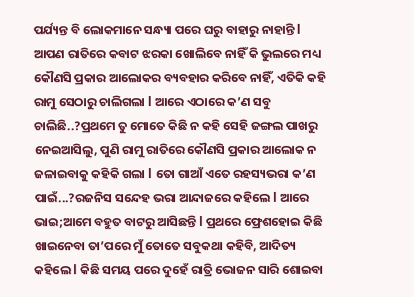ପର୍ଯ୍ୟନ୍ତ ବି ଲୋକମାନେ ସନ୍ଧ୍ୟା ପରେ ଘରୁ ବାହାରୁ ନାହାନ୍ତି l ଆପଣ ରାତିରେ କବାଟ ଝରକା ଖୋଲିବେ ନାହିଁ କି ଭୁଲରେ ମଧ୍ୟ କୌଣସି ପ୍ରକାର ଆଲୋକର ବ୍ୟବହାର କରିବେ ନାହିଁ, ଏତିକି କହି ରାମୁ ସେଠାରୁ ଚାଲିଗଲା l ଆରେ ଏଠାରେ କ’ଣ ସବୁ ଚାଲିଛି..?ପ୍ରଥମେ ତୁ ମୋତେ କିଛି ନ କହି ସେହି ଜଙ୍ଗଲ ପାଖରୁ ନେଇଆସିଲୁ, ପୁଣି ରାମୁ ରାତିରେ କୌଣସି ପ୍ରକାର ଆଲୋକ ନ ଜଳାଇବାକୁ କହିକି ଗଲା l ତୋ ଗାଆଁ ଏତେ ରହସ୍ୟଭରା କ’ଣ ପାଇଁ...?ରଜନିସ ସନ୍ଦେହ ଭରା ଆନ୍ଦାଜରେ କହିଲେ l ଆରେ ଭାଇ;ଆମେ ବହୁତ ବାଟରୁ ଆସିଛନ୍ତି l ପ୍ରଥରେ ଫ୍ରେଶହୋଇ କିଛି ଖାଇନେବା ତା’ପରେ ମୁଁ ତୋତେ ସବୁକଥା କହିବି, ଆଦିତ୍ୟ କହିଲେ l କିଛି ସମୟ ପରେ ଦୁହେଁ ରାତ୍ରି ଭୋଜନ ସାରି ଶୋଇବା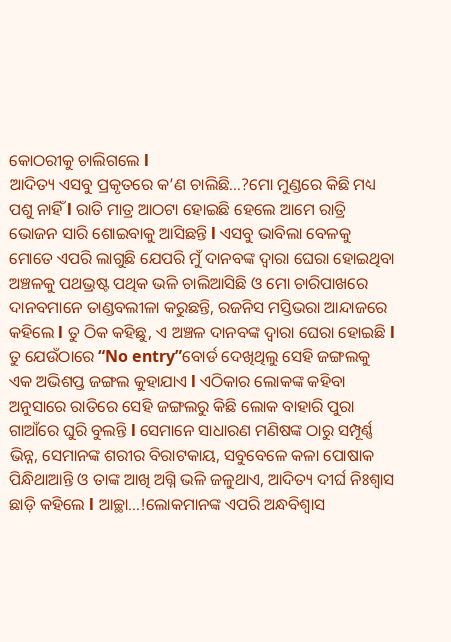କୋଠରୀକୁ ଚାଲିଗଲେ l
ଆଦିତ୍ୟ ଏସବୁ ପ୍ରକୃତରେ କ’ଣ ଚାଲିଛି...?ମୋ ମୁଣ୍ଡରେ କିଛି ମଧ୍ୟ ପଶୁ ନାହିଁ l ରାତି ମାତ୍ର ଆଠଟା ହୋଇଛି ହେଲେ ଆମେ ରାତ୍ରି ଭୋଜନ ସାରି ଶୋଇବାକୁ ଆସିଛନ୍ତି l ଏସବୁ ଭାବିଲା ବେଳକୁ ମୋତେ ଏପରି ଲାଗୁଛି ଯେପରି ମୁଁ ଦାନବଙ୍କ ଦ୍ୱାରା ଘେରା ହୋଇଥିବା ଅଞ୍ଚଳକୁ ପଥଭ୍ରଷ୍ଟ ପଥିକ ଭଳି ଚାଲିଆସିଛି ଓ ମୋ ଚାରିପାଖରେ ଦାନବମାନେ ତାଣ୍ଡବଲୀଳା କରୁଛନ୍ତି, ରଜନିସ ମସ୍ତିଭରା ଆନ୍ଦାଜରେ କହିଲେ l ତୁ ଠିକ କହିଛୁ, ଏ ଅଞ୍ଚଳ ଦାନବଙ୍କ ଦ୍ୱାରା ଘେରା ହୋଇଛି l ତୁ ଯେଉଁଠାରେ “No entry”ବୋର୍ଡ ଦେଖିଥିଲୁ ସେହି ଜଙ୍ଗଲକୁ ଏକ ଅଭିଶପ୍ତ ଜଙ୍ଗଲ କୁହାଯାଏ l ଏଠିକାର ଲୋକଙ୍କ କହିବା ଅନୁସାରେ ରାତିରେ ସେହି ଜଙ୍ଗଲରୁ କିଛି ଲୋକ ବାହାରି ପୁରା ଗାଆଁରେ ଘୁରି ବୁଲନ୍ତି l ସେମାନେ ସାଧାରଣ ମଣିଷଙ୍କ ଠାରୁ ସମ୍ପୂର୍ଣ୍ଣ ଭିନ୍ନ, ସେମାନଙ୍କ ଶରୀର ବିରାଟକାୟ, ସବୁବେଳେ କଳା ପୋଷାକ ପିନ୍ଧିଥାଆନ୍ତି ଓ ତାଙ୍କ ଆଖି ଅଗ୍ନି ଭଳି ଜଳୁଥାଏ, ଆଦିତ୍ୟ ଦୀର୍ଘ ନିଃଶ୍ଵାସ ଛାଡ଼ି କହିଲେ l ଆଚ୍ଛା...!ଲୋକମାନଙ୍କ ଏପରି ଅନ୍ଧବିଶ୍ୱାସ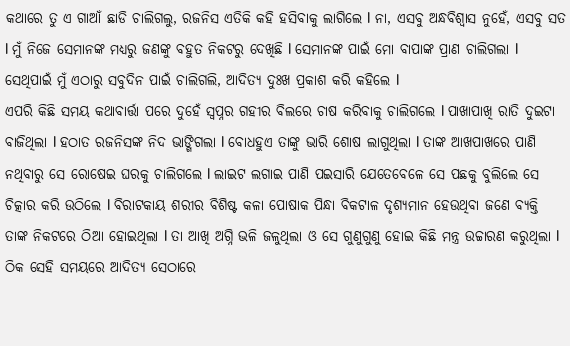କଥାରେ ତୁ ଏ ଗାଆଁ ଛାଡି ଚାଲିଗଲୁ, ରଜନିସ ଏତିକି କହି ହସିବାକୁ ଲାଗିଲେ l ନା, ଏସବୁ ଅନ୍ଧବିଶ୍ୱାସ ନୁହେଁ, ଏସବୁ ସତ l ମୁଁ ନିଜେ ସେମାନଙ୍କ ମଧ୍ୟରୁ ଜଣଙ୍କୁ ବହୁତ ନିକଟରୁ ଦେଖିଛି l ସେମାନଙ୍କ ପାଇଁ ମୋ ବାପାଙ୍କ ପ୍ରାଣ ଚାଲିଗଲା l ସେଥିପାଇଁ ମୁଁ ଏଠାରୁ ସବୁଦିନ ପାଇଁ ଚାଲିଗଲି, ଆଦିତ୍ୟ ଦୁଃଖ ପ୍ରକାଶ କରି କହିଲେ l
ଏପରି କିଛି ସମୟ କଥାବାର୍ତ୍ତା ପରେ ଦୁହେଁ ସ୍ୱପ୍ନର ଗହୀର ବିଲରେ ଚାଷ କରିବାକୁ ଚାଲିଗଲେ l ପାଖାପାଖି ରାତି ଦୁଇଟା ବାଜିଥିଲା l ହଠାତ ରଜନିସଙ୍କ ନିଦ ଭାଙ୍ଗିଗଲା l ବୋଧହୁଏ ତାଙ୍କୁ ଭାରି ଶୋଷ ଲାଗୁଥିଲା l ତାଙ୍କ ଆଖପାଖରେ ପାଣି ନଥିବାରୁ ସେ ରୋଷେଇ ଘରକୁ ଚାଲିଗଲେ l ଲାଇଟ ଲଗାଇ ପାଣି ପଇସାରି ଯେତେବେଳେ ସେ ପଛକୁ ବୁଲିଲେ ସେ ଚିତ୍କାର କରି ଉଠିଲେ l ବିରାଟକାୟ ଶରୀର ବିଶିଷ୍ଟ କଳା ପୋଷାକ ପିନ୍ଧା ବିକଟାଳ ଦୃଶ୍ୟମାନ ହେଉଥିବା ଜଣେ ବ୍ୟକ୍ତି ତାଙ୍କ ନିକଟରେ ଠିଆ ହୋଇଥିଲା l ତା ଆଖି ଅଗ୍ନି ଭଳି ଜଳୁଥିଲା ଓ ସେ ଗୁଣୁଗୁଣୁ ହୋଇ କିଛି ମନ୍ତ୍ର ଉଚ୍ଚାରଣ କରୁଥିଲା l ଠିକ ସେହି ସମୟରେ ଆଦିତ୍ୟ ସେଠାରେ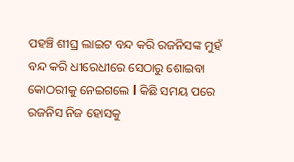ପହଞ୍ଚି ଶୀଘ୍ର ଲାଇଟ ବନ୍ଦ କରି ରଜନିସଙ୍କ ମୁହଁ ବନ୍ଦ କରି ଧୀରେଧୀରେ ସେଠାରୁ ଶୋଇବା କୋଠରୀକୁ ନେଇଗଲେ l କିଛି ସମୟ ପରେ ରଜନିସ ନିଜ ହୋସକୁ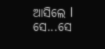ଆସିଲେ l
ସେ...ସେ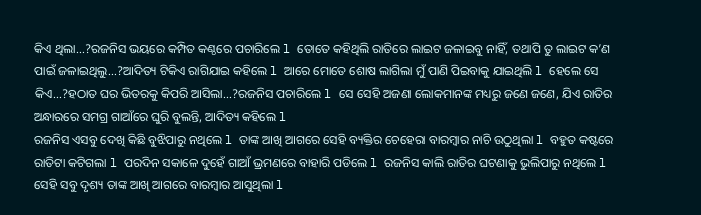କିଏ ଥିଲା...?ରଜନିସ ଭୟରେ କମ୍ପିତ କଣ୍ଠରେ ପଚାରିଲେ l ତୋତେ କହିଥିଲି ରାତିରେ ଲାଇଟ ଜଳାଇବୁ ନାହିଁ, ତଥାପି ତୁ ଲାଇଟ କ’ଣ ପାଇଁ ଜଳାଇଥିଲୁ...?ଆଦିତ୍ୟ ଟିକିଏ ରାଗିଯାଇ କହିଲେ l ଆରେ ମୋତେ ଶୋଷ ଲାଗିଲା ମୁଁ ପାଣି ପିଇବାକୁ ଯାଇଥିଲି l ହେଲେ ସେ କିଏ...?ହଠାତ ଘର ଭିତରକୁ କିପରି ଆସିଲା...?ରଜନିସ ପଚାରିଲେ l ସେ ସେହି ଅଜଣା ଲୋକମାନଙ୍କ ମଧ୍ୟରୁ ଜଣେ ଜଣେ, ଯିଏ ରାତିର ଅନ୍ଧାରରେ ସମଗ୍ର ଗାଆଁରେ ଘୁରି ବୁଲନ୍ତି, ଆଦିତ୍ୟ କହିଲେ l
ରଜନିସ ଏସବୁ ଦେଖି କିଛି ବୁଝିପାରୁ ନଥିଲେ l ତାଙ୍କ ଆଖି ଆଗରେ ସେହି ବ୍ୟକ୍ତିର ଚେହେରା ବାରମ୍ବାର ନାଚି ଉଠୁଥିଲା l ବହୁତ କଷ୍ଟରେ ରାତିଟା କଟିଗଲା l ପରଦିନ ସକାଳେ ଦୁହେଁ ଗାଆଁ ଭ୍ରମଣରେ ବାହାରି ପଡିଲେ l ରଜନିସ କାଲି ରାତିର ଘଟଣାକୁ ଭୁଲିପାରୁ ନଥିଲେ l ସେହି ସବୁ ଦୃଶ୍ୟ ତାଙ୍କ ଆଖି ଆଗରେ ବାରମ୍ବାର ଆସୁଥିଲା l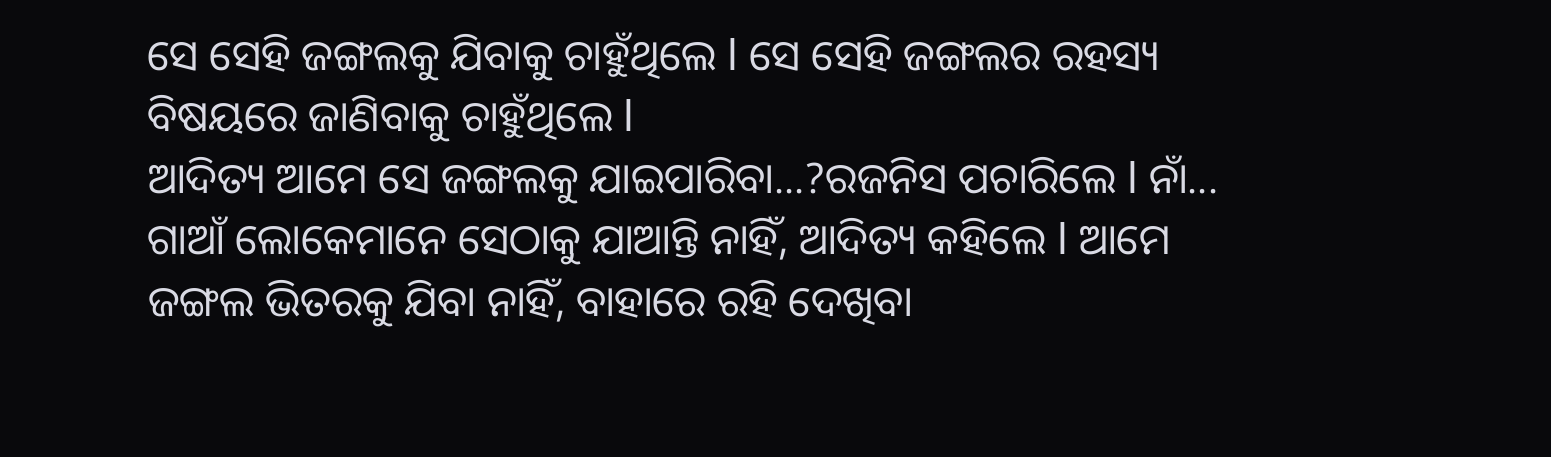ସେ ସେହି ଜଙ୍ଗଲକୁ ଯିବାକୁ ଚାହୁଁଥିଲେ l ସେ ସେହି ଜଙ୍ଗଲର ରହସ୍ୟ ବିଷୟରେ ଜାଣିବାକୁ ଚାହୁଁଥିଲେ l
ଆଦିତ୍ୟ ଆମେ ସେ ଜଙ୍ଗଲକୁ ଯାଇପାରିବା...?ରଜନିସ ପଚାରିଲେ l ନାଁ... ଗାଆଁ ଲୋକେମାନେ ସେଠାକୁ ଯାଆନ୍ତି ନାହିଁ, ଆଦିତ୍ୟ କହିଲେ l ଆମେ ଜଙ୍ଗଲ ଭିତରକୁ ଯିବା ନାହିଁ, ବାହାରେ ରହି ଦେଖିବା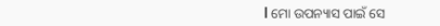l ମୋ ଉପନ୍ୟାସ ପାଇଁ ସେ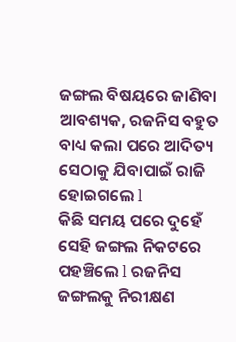ଜଙ୍ଗଲ ବିଷୟରେ ଜାଣିବା ଆବଶ୍ୟକ, ରଜନିସ ବହୁତ ବାଧ୍ୟ କଲା ପରେ ଆଦିତ୍ୟ ସେଠାକୁ ଯିବାପାଇଁ ରାଜି ହୋଇଗଲେ l
କିଛି ସମୟ ପରେ ଦୁହେଁ ସେହି ଜଙ୍ଗଲ ନିକଟରେ ପହଞ୍ଚିଲେ l ରଜନିସ ଜଙ୍ଗଲକୁ ନିରୀକ୍ଷଣ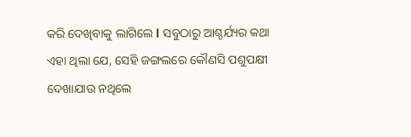କରି ଦେଖିବାକୁ ଲାଗିଲେ l ସବୁଠାରୁ ଆଶ୍ଚର୍ଯ୍ୟର କଥା ଏହା ଥିଲା ଯେ, ସେହି ଜଙ୍ଗଲରେ କୌଣସି ପଶୁପକ୍ଷୀ ଦେଖାଯାଉ ନଥିଲେ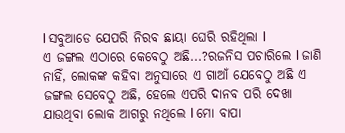l ସବୁଆଡେ ଯେପରି ନିରବ ଛାୟା ଘେରି ରହିଥିଲା l
ଏ ଜଙ୍ଗଲ ଏଠାରେ କେବେଠୁ ଅଛି...?ରଜନିସ ପଚାରିଲେ l ଜାଣି ନାହିଁ, ଲୋକଙ୍କ କହିବା ଅନୁସାରେ ଏ ଗାଆଁ ଯେବେଠୁ ଅଛି ଏ ଜଙ୍ଗଲ ସେବେଠୁ ଅଛି, ହେଲେ ଏପରି ଦାନବ ପରି ଦେଖା ଯାଉଥିବା ଲୋକ ଆଗରୁ ନଥିଲେ l ମୋ ବାପା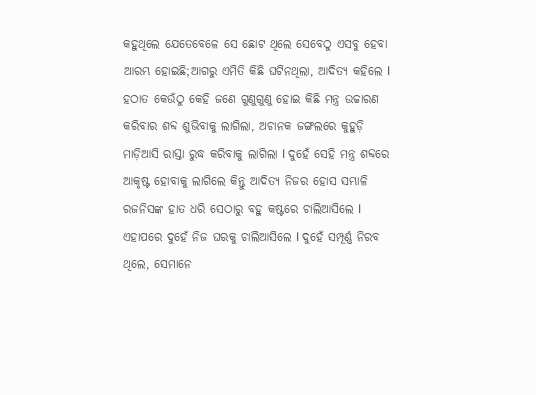କହୁଥିଲେ ଯେତେବେଳେ ସେ ଛୋଟ ଥିଲେ ସେବେଠୁ ଏସବୁ ହେବା ଆରମ୍ଭ ହୋଇଛି;ଆଗରୁ ଏମିତି କିଛି ଘଟିନଥିଲା, ଆଦିତ୍ୟ କହିଲେ l
ହଠାତ କେଉଁଠୁ କେହି ଜଣେ ଗୁଣୁଗୁଣୁ ହୋଇ କିଛି ମନ୍ତ୍ର ଉଚ୍ଚାରଣ କରିବାର ଶବ୍ଦ ଶୁଭିବାକୁ ଲାଗିଲା, ଅଚାନକ ଜଙ୍ଗଲରେ କୁହୁଡ଼ି ମାଡ଼ିଆସି ରାସ୍ତା ରୁଦ୍ଧ କରିବାକୁ ଲାଗିଲା l ଦୁହେଁ ସେହି ମନ୍ତ୍ର ଶବ୍ଦରେ ଆକୃଷ୍ଟ ହୋବାକୁ ଲାଗିଲେ କିନ୍ତୁ ଆଦିତ୍ୟ ନିଜର ହୋସ ସମ୍ଭାଳି ରଜନିସଙ୍କ ହାତ ଧରି ସେଠାରୁ ବହୁ କଷ୍ଟରେ ଚାଲିଆସିଲେ l ଏହାପରେ ଦୁହେଁ ନିଜ ଘରକୁ ଚାଲିଆସିଲେ l ଦୁହେଁ ସମ୍ପୂର୍ଣ୍ଣ ନିରବ ଥିଲେ, ସେମାନେ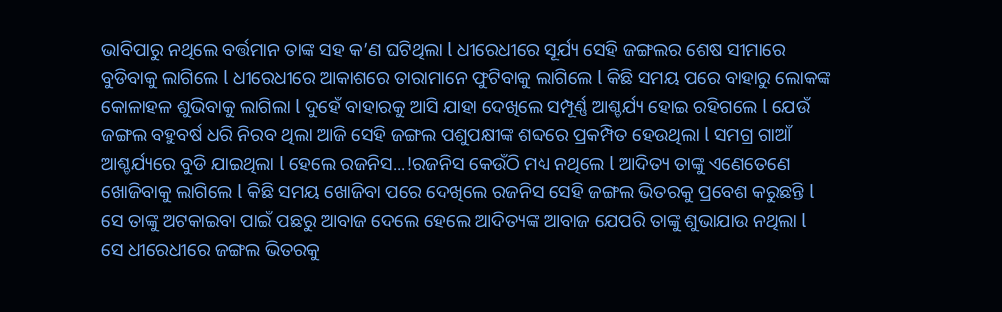ଭାବିପାରୁ ନଥିଲେ ବର୍ତ୍ତମାନ ତାଙ୍କ ସହ କ’ଣ ଘଟିଥିଲା l ଧୀରେଧୀରେ ସୂର୍ଯ୍ୟ ସେହି ଜଙ୍ଗଲର ଶେଷ ସୀମାରେ ବୁଡିବାକୁ ଲାଗିଲେ l ଧୀରେଧୀରେ ଆକାଶରେ ତାରାମାନେ ଫୁଟିବାକୁ ଲାଗିଲେ l କିଛି ସମୟ ପରେ ବାହାରୁ ଲୋକଙ୍କ କୋଳାହଳ ଶୁଭିବାକୁ ଲାଗିଲା l ଦୁହେଁ ବାହାରକୁ ଆସି ଯାହା ଦେଖିଲେ ସମ୍ପୂର୍ଣ୍ଣ ଆଶ୍ଚର୍ଯ୍ୟ ହୋଇ ରହିଗଲେ l ଯେଉଁ ଜଙ୍ଗଲ ବହୁବର୍ଷ ଧରି ନିରବ ଥିଲା ଆଜି ସେହି ଜଙ୍ଗଲ ପଶୁପକ୍ଷୀଙ୍କ ଶବ୍ଦରେ ପ୍ରକମ୍ପିତ ହେଉଥିଲା l ସମଗ୍ର ଗାଆଁ ଆଶ୍ଚର୍ଯ୍ୟରେ ବୁଡି ଯାଇଥିଲା l ହେଲେ ରଜନିସ...!ରଜନିସ କେଉଁଠି ମଧ୍ୟ ନଥିଲେ l ଆଦିତ୍ୟ ତାଙ୍କୁ ଏଣେତେଣେ ଖୋଜିବାକୁ ଲାଗିଲେ l କିଛି ସମୟ ଖୋଜିବା ପରେ ଦେଖିଲେ ରଜନିସ ସେହି ଜଙ୍ଗଲ ଭିତରକୁ ପ୍ରବେଶ କରୁଛନ୍ତି l ସେ ତାଙ୍କୁ ଅଟକାଇବା ପାଇଁ ପଛରୁ ଆବାଜ ଦେଲେ ହେଲେ ଆଦିତ୍ୟଙ୍କ ଆବାଜ ଯେପରି ତାଙ୍କୁ ଶୁଭାଯାଉ ନଥିଲା l ସେ ଧୀରେଧୀରେ ଜଙ୍ଗଲ ଭିତରକୁ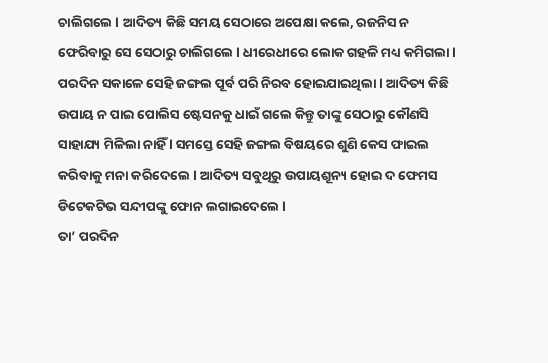ଚାଲିଗଲେ l ଆଦିତ୍ୟ କିଛି ସମୟ ସେଠାରେ ଅପେକ୍ଷା କଲେ, ରଜନିସ ନ ଫେରିବାରୁ ସେ ସେଠାରୁ ଚାଲିଗଲେ l ଧୀରେଧୀରେ ଲୋକ ଗହଳି ମଧ୍ୟ କମିଗଲା l ପରଦିନ ସକାଳେ ସେହି ଜଙ୍ଗଲ ପୂର୍ବ ପରି ନିରବ ହୋଇଯାଇଥିଲା l ଆଦିତ୍ୟ କିଛି ଉପାୟ ନ ପାଇ ପୋଲିସ ଷ୍ଟେସନକୁ ଧାଇଁ ଗଲେ କିନ୍ତୁ ତାଙ୍କୁ ସେଠାରୁ କୌଣସି ସାହାଯ୍ୟ ମିଳିଲା ନାହିଁ l ସମସ୍ତେ ସେହି ଜଙ୍ଗଲ ବିଷୟରେ ଶୁଣି କେସ ଫାଇଲ କରିବାକୁ ମନା କରିଦେଲେ l ଆଦିତ୍ୟ ସବୁଥିରୁ ଉପାୟଶୂନ୍ୟ ହୋଇ ଦ ଫେମସ ଡିଟେକଟିଭ ସନ୍ଦୀପଙ୍କୁ ଫୋନ ଲଗାଇଦେଲେ l
ତା’ ପରଦିନ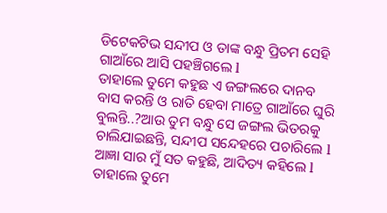ଡିଟେକଟିଭ ସନ୍ଦୀପ ଓ ତାଙ୍କ ବନ୍ଧୁ ପ୍ରିତମ ସେହି ଗାଆଁରେ ଆସି ପହଞ୍ଚିଗଲେ l
ତାହାଲେ ତୁମେ କହୁଛ ଏ ଜଙ୍ଗଲରେ ଦାନବ ବାସ କରନ୍ତି ଓ ରାତି ହେବା ମାତ୍ରେ ଗାଆଁରେ ଘୁରି ବୁଲନ୍ତି..?ଆଉ ତୁମ ବନ୍ଧୁ ସେ ଜଙ୍ଗଲ ଭିତରକୁ ଚାଲିଯାଇଛନ୍ତି, ସନ୍ଦୀପ ସନ୍ଦେହରେ ପଚାରିଲେ l ଆଜ୍ଞା ସାର ମୁଁ ସତ କହୁଛି, ଆଦିତ୍ୟ କହିଲେ l ତାହାଲେ ତୁମେ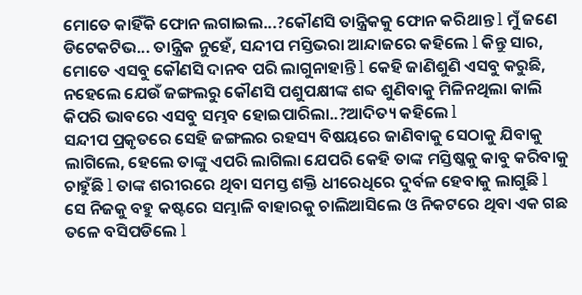ମୋତେ କାହିଁକି ଫୋନ ଲଗାଇଲ...?କୌଣସି ତାନ୍ତ୍ରିକକୁ ଫୋନ କରିଥାନ୍ତ l ମୁଁ ଜଣେ ଡିଟେକଟିଭ... ତାନ୍ତ୍ରିକ ନୁହେଁ, ସନ୍ଦୀପ ମସ୍ତିଭରା ଆନ୍ଦାଜରେ କହିଲେ l କିନ୍ତୁ ସାର, ମୋତେ ଏସବୁ କୌଣସି ଦାନବ ପରି ଲାଗୁନାହାନ୍ତି l କେହି ଜାଣିଶୁଣି ଏସବୁ କରୁଛି, ନହେଲେ ଯେଉଁ ଜଙ୍ଗଲରୁ କୌଣସି ପଶୁପକ୍ଷୀଙ୍କ ଶବ୍ଦ ଶୁଣିବାକୁ ମିଳିନଥିଲା କାଲି କିପରି ଭାବରେ ଏସବୁ ସମ୍ଭବ ହୋଇପାରିଲା..?ଆଦିତ୍ୟ କହିଲେ l
ସନ୍ଦୀପ ପ୍ରକୃତରେ ସେହି ଜଙ୍ଗଲର ରହସ୍ୟ ବିଷୟରେ ଜାଣିବାକୁ ସେଠାକୁ ଯିବାକୁ ଲାଗିଲେ, ହେଲେ ତାଙ୍କୁ ଏପରି ଲାଗିଲା ଯେପରି କେହି ତାଙ୍କ ମସ୍ତିଷ୍କକୁ କାବୁ କରିବାକୁ ଚାହୁଁଛି l ତାଙ୍କ ଶରୀରରେ ଥିବା ସମସ୍ତ ଶକ୍ତି ଧୀରେଧିରେ ଦୁର୍ବଳ ହେବାକୁ ଲାଗୁଛି l ସେ ନିଜକୁ ବହୁ କଷ୍ଟରେ ସମ୍ଭାଳି ବାହାରକୁ ଚାଲିଆସିଲେ ଓ ନିକଟରେ ଥିବା ଏକ ଗଛ ତଳେ ବସିପଡିଲେ l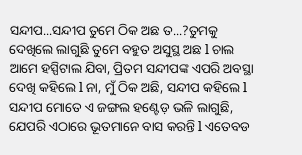ସନ୍ଦୀପ...ସନ୍ଦୀପ ତୁମେ ଠିକ ଅଛ ତ...?ତୁମକୁ ଦେଖିଲେ ଲାଗୁଛି ତୁମେ ବହୁତ ଅସୁସ୍ଥ ଅଛ l ଚାଲ ଆମେ ହସ୍ପିଟାଲ ଯିବା, ପ୍ରିତମ ସନ୍ଦୀପଙ୍କ ଏପରି ଅବସ୍ଥା ଦେଖି କହିଲେ l ନା, ମୁଁ ଠିକ ଅଛି, ସନ୍ଦୀପ କହିଲେ l ସନ୍ଦୀପ ମୋତେ ଏ ଜଙ୍ଗଲ ହଣ୍ଟେଡ଼ ଭଳି ଲାଗୁଛି, ଯେପରି ଏଠାରେ ଭୂତମାନେ ବାସ କରନ୍ତି l ଏତେବଡ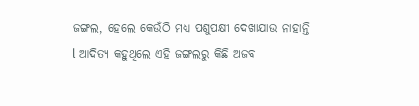ଜଙ୍ଗଲ, ହେଲେ କେଉଁଠି ମଧ୍ୟ ପଶୁପକ୍ଷୀ ଦେଖାଯାଉ ନାହାନ୍ତି l ଆଦିତ୍ୟ କହୁଥିଲେ ଏହି ଜଙ୍ଗଲରୁ କିଛି ଅଜବ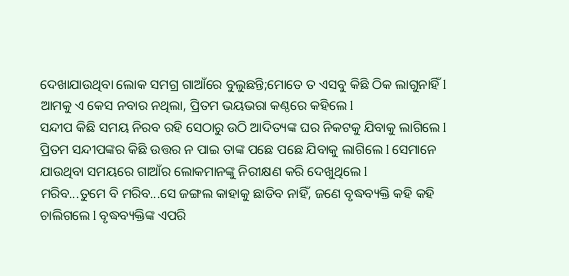ଦେଖାଯାଉଥିବା ଲୋକ ସମଗ୍ର ଗାଆଁରେ ବୁଲୁଛନ୍ତି;ମୋତେ ତ ଏସବୁ କିଛି ଠିକ ଲାଗୁନାହିଁ l ଆମକୁ ଏ କେସ ନବାର ନଥିଲା, ପ୍ରିତମ ଭୟଭରା କଣ୍ଠରେ କହିଲେ l
ସନ୍ଦୀପ କିଛି ସମୟ ନିରବ ରହି ସେଠାରୁ ଉଠି ଆଦିତ୍ୟଙ୍କ ଘର ନିକଟକୁ ଯିବାକୁ ଲାଗିଲେ l ପ୍ରିତମ ସନ୍ଦୀପଙ୍କର କିଛି ଉତ୍ତର ନ ପାଇ ତାଙ୍କ ପଛେ ପଛେ ଯିବାକୁ ଲାଗିଲେ l ସେମାନେ ଯାଉଥିବା ସମୟରେ ଗାଆଁର ଲୋକମାନଙ୍କୁ ନିରୀକ୍ଷଣ କରି ଦେଖୁଥିଲେ l
ମରିବ...ତୁମେ ବି ମରିବ...ସେ ଜଙ୍ଗଲ କାହାକୁ ଛାଡିବ ନାହିଁ, ଜଣେ ବୃଦ୍ଧବ୍ୟକ୍ତି କହି କହି ଚାଲିଗଲେ l ବୃଦ୍ଧବ୍ୟକ୍ତିଙ୍କ ଏପରି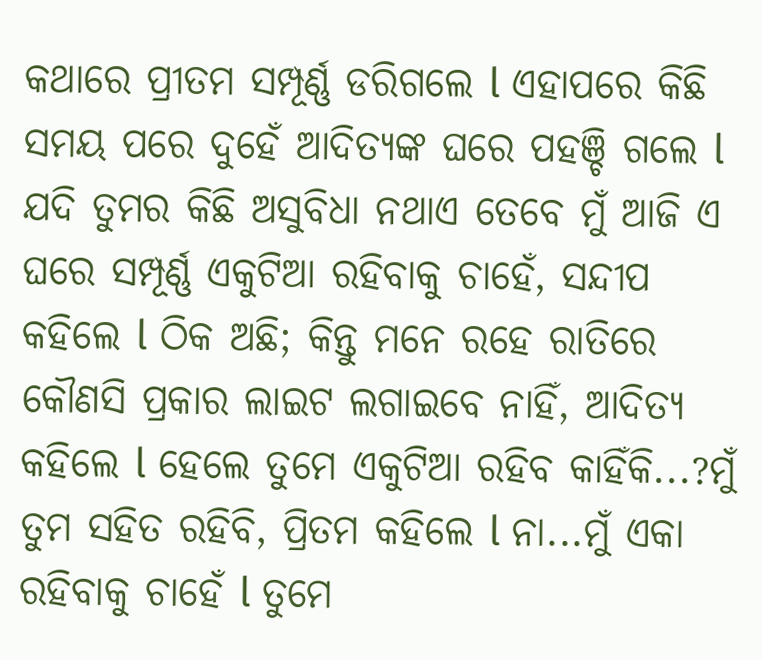କଥାରେ ପ୍ରୀତମ ସମ୍ପୂର୍ଣ୍ଣ ଡରିଗଲେ l ଏହାପରେ କିଛି ସମୟ ପରେ ଦୁହେଁ ଆଦିତ୍ୟଙ୍କ ଘରେ ପହଞ୍ଚି ଗଲେ l
ଯଦି ତୁମର କିଛି ଅସୁବିଧା ନଥାଏ ତେବେ ମୁଁ ଆଜି ଏ ଘରେ ସମ୍ପୂର୍ଣ୍ଣ ଏକୁଟିଆ ରହିବାକୁ ଚାହେଁ, ସନ୍ଦୀପ କହିଲେ l ଠିକ ଅଛି; କିନ୍ତୁ ମନେ ରହେ ରାତିରେ କୌଣସି ପ୍ରକାର ଲାଇଟ ଲଗାଇବେ ନାହିଁ, ଆଦିତ୍ୟ କହିଲେ l ହେଲେ ତୁମେ ଏକୁଟିଆ ରହିବ କାହିଁକି...?ମୁଁ ତୁମ ସହିତ ରହିବି, ପ୍ରିତମ କହିଲେ l ନା...ମୁଁ ଏକା ରହିବାକୁ ଚାହେଁ l ତୁମେ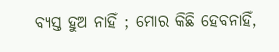ବ୍ୟସ୍ତ ହୁଅ ନାହିଁ ; ମୋର କିଛି ହେବନାହିଁ,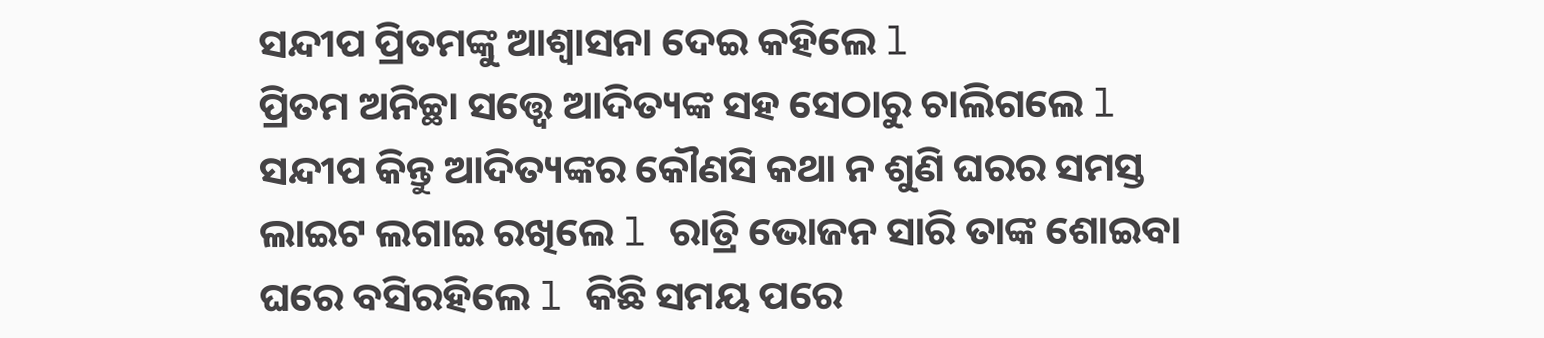ସନ୍ଦୀପ ପ୍ରିତମଙ୍କୁ ଆଶ୍ୱାସନା ଦେଇ କହିଲେ l
ପ୍ରିତମ ଅନିଚ୍ଛା ସତ୍ତ୍ୱେ ଆଦିତ୍ୟଙ୍କ ସହ ସେଠାରୁ ଚାଲିଗଲେ l ସନ୍ଦୀପ କିନ୍ତୁ ଆଦିତ୍ୟଙ୍କର କୌଣସି କଥା ନ ଶୁଣି ଘରର ସମସ୍ତ ଲାଇଟ ଲଗାଇ ରଖିଲେ l ରାତ୍ରି ଭୋଜନ ସାରି ତାଙ୍କ ଶୋଇବା ଘରେ ବସିରହିଲେ l କିଛି ସମୟ ପରେ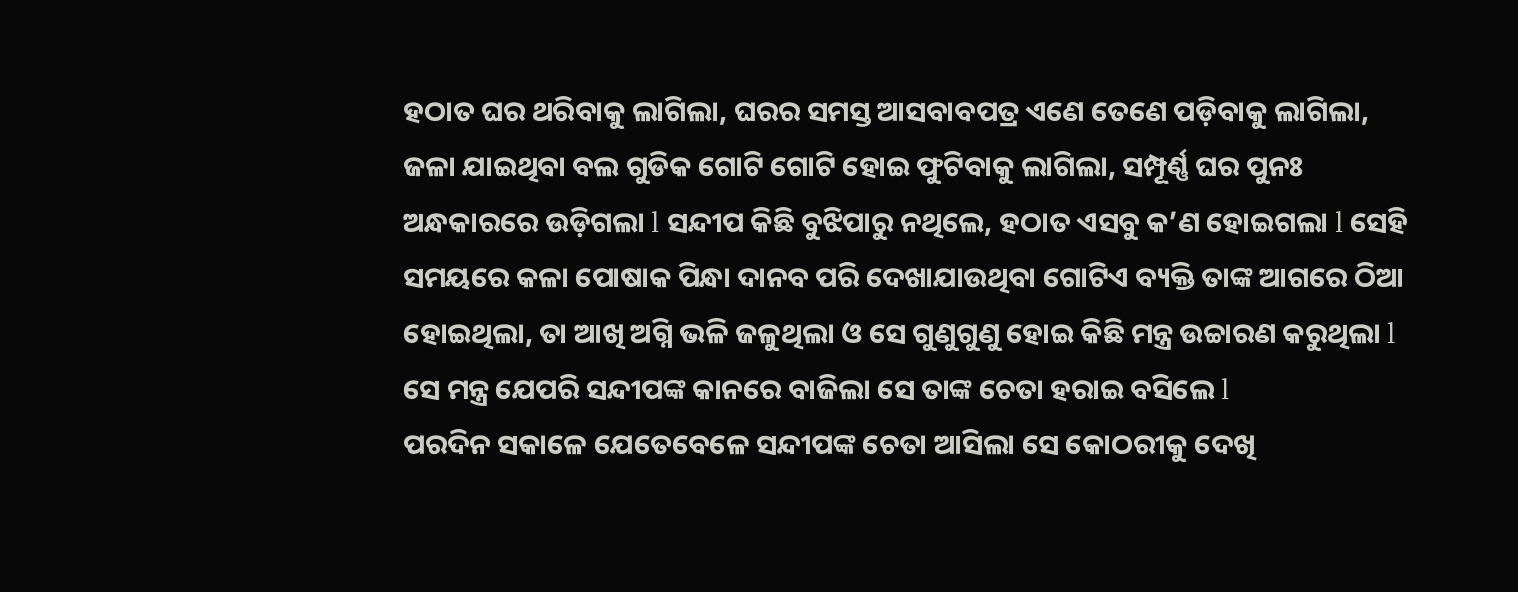ହଠାତ ଘର ଥରିବାକୁ ଲାଗିଲା, ଘରର ସମସ୍ତ ଆସବାବପତ୍ର ଏଣେ ତେଣେ ପଡ଼ିବାକୁ ଲାଗିଲା, ଜଳା ଯାଇଥିବା ବଲ ଗୁଡିକ ଗୋଟି ଗୋଟି ହୋଇ ଫୁଟିବାକୁ ଲାଗିଲା, ସମ୍ପୂର୍ଣ୍ଣ ଘର ପୁନଃ ଅନ୍ଧକାରରେ ଉଡ଼ିଗଲା l ସନ୍ଦୀପ କିଛି ବୁଝିପାରୁ ନଥିଲେ, ହଠାତ ଏସବୁ କ’ଣ ହୋଇଗଲା l ସେହି ସମୟରେ କଳା ପୋଷାକ ପିନ୍ଧା ଦାନବ ପରି ଦେଖାଯାଉଥିବା ଗୋଟିଏ ବ୍ୟକ୍ତି ତାଙ୍କ ଆଗରେ ଠିଆ ହୋଇଥିଲା, ତା ଆଖି ଅଗ୍ନି ଭଳି ଜଳୁଥିଲା ଓ ସେ ଗୁଣୁଗୁଣୁ ହୋଇ କିଛି ମନ୍ତ୍ର ଉଚ୍ଚାରଣ କରୁଥିଲା l ସେ ମନ୍ତ୍ର ଯେପରି ସନ୍ଦୀପଙ୍କ କାନରେ ବାଜିଲା ସେ ତାଙ୍କ ଚେତା ହରାଇ ବସିଲେ l
ପରଦିନ ସକାଳେ ଯେତେବେଳେ ସନ୍ଦୀପଙ୍କ ଚେତା ଆସିଲା ସେ କୋଠରୀକୁ ଦେଖି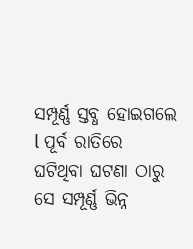ସମ୍ପୂର୍ଣ୍ଣ ସ୍ତବ୍ଧ ହୋଇଗଲେ l ପୂର୍ବ ରାତିରେ ଘଟିଥିବା ଘଟଣା ଠାରୁ ସେ ସମ୍ପୂର୍ଣ୍ଣ ଭିନ୍ନ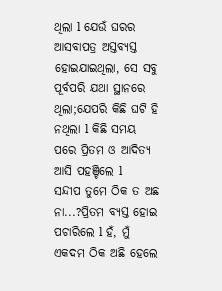ଥିଲା l ଯେଉଁ ଘରର ଆସବାପତ୍ର ଅସ୍ତବ୍ୟସ୍ତ ହୋଇଯାଇଥିଲା, ସେ ସବୁ ପୂର୍ବପରି ଯଥା ସ୍ଥାନରେ ଥିଲା;ଯେପରି କିଛି ଘଟି ହି ନଥିଲା l କିଛି ସମୟ ପରେ ପ୍ରିତମ ଓ ଆଦିତ୍ୟ ଆସି ପହଞ୍ଚିଲେ l
ସନ୍ଦୀପ ତୁମେ ଠିକ ତ ଅଛ ନା...?ପ୍ରିତମ ବ୍ୟସ୍ତ ହୋଇ ପଚାରିଲେ l ହଁ, ମୁଁ ଏକଦମ ଠିକ ଅଛି ହେଲେ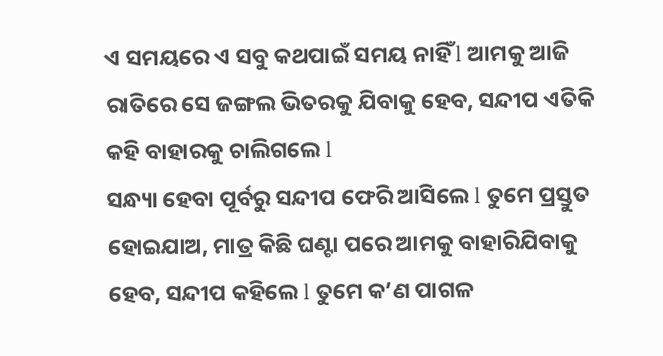ଏ ସମୟରେ ଏ ସବୁ କଥପାଇଁ ସମୟ ନାହିଁ l ଆମକୁ ଆଜି ରାତିରେ ସେ ଜଙ୍ଗଲ ଭିତରକୁ ଯିବାକୁ ହେବ, ସନ୍ଦୀପ ଏତିକି କହି ବାହାରକୁ ଚାଲିଗଲେ l
ସନ୍ଧ୍ୟା ହେବା ପୂର୍ବରୁ ସନ୍ଦୀପ ଫେରି ଆସିଲେ l ତୁମେ ପ୍ରସ୍ତୁତ ହୋଇଯାଅ, ମାତ୍ର କିଛି ଘଣ୍ଟା ପରେ ଆମକୁ ବାହାରିଯିବାକୁ ହେବ, ସନ୍ଦୀପ କହିଲେ l ତୁମେ କ’ଣ ପାଗଳ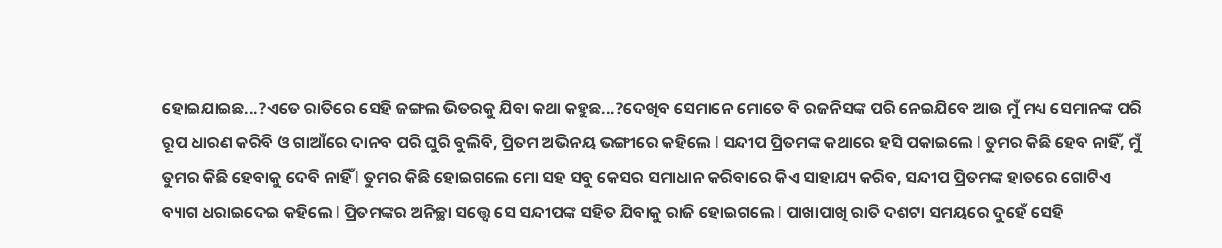ହୋଇଯାଇଛ...?ଏତେ ରାତିରେ ସେହି ଜଙ୍ଗଲ ଭିତରକୁ ଯିବା କଥା କହୁଛ...?ଦେଖିବ ସେମାନେ ମୋତେ ବି ରଜନିସଙ୍କ ପରି ନେଇଯିବେ ଆଉ ମୁଁ ମଧ୍ୟ ସେମାନଙ୍କ ପରି ରୂପ ଧାରଣ କରିବି ଓ ଗାଆଁରେ ଦାନବ ପରି ଘୁରି ବୁଲିବି, ପ୍ରିତମ ଅଭିନୟ ଭଙ୍ଗୀରେ କହିଲେ l ସନ୍ଦୀପ ପ୍ରିତମଙ୍କ କଥାରେ ହସି ପକାଇଲେ l ତୁମର କିଛି ହେବ ନାହିଁ, ମୁଁ ତୁମର କିଛି ହେବାକୁ ଦେବି ନାହିଁ l ତୁମର କିଛି ହୋଇଗଲେ ମୋ ସହ ସବୁ କେସର ସମାଧାନ କରିବାରେ କିଏ ସାହାଯ୍ୟ କରିବ, ସନ୍ଦୀପ ପ୍ରିତମଙ୍କ ହାତରେ ଗୋଟିଏ ବ୍ୟାଗ ଧରାଇଦେଇ କହିଲେ l ପ୍ରିତମଙ୍କର ଅନିଚ୍ଛା ସତ୍ତ୍ୱେ ସେ ସନ୍ଦୀପଙ୍କ ସହିତ ଯିବାକୁ ରାଜି ହୋଇଗଲେ l ପାଖାପାଖି ରାତି ଦଶଟା ସମୟରେ ଦୁହେଁ ସେହି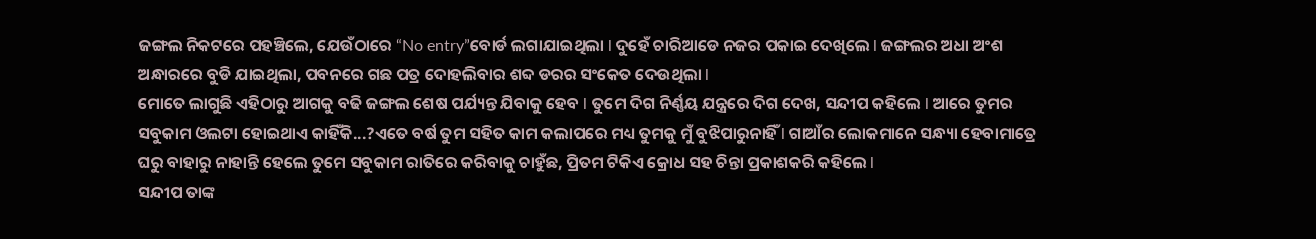ଜଙ୍ଗଲ ନିକଟରେ ପହଞ୍ଚିଲେ, ଯେଉଁଠାରେ “No entry”ବୋର୍ଡ ଲଗାଯାଇଥିଲା l ଦୁହେଁ ଚାରିଆଡେ ନଜର ପକାଇ ଦେଖିଲେ l ଜଙ୍ଗଲର ଅଧା ଅଂଶ ଅନ୍ଧାରରେ ବୁଡି ଯାଇଥିଲା, ପବନରେ ଗଛ ପତ୍ର ଦୋହଲିବାର ଶବ୍ଦ ଡରର ସଂକେତ ଦେଉଥିଲା l
ମୋତେ ଲାଗୁଛି ଏହିଠାରୁ ଆଗକୁ ବଢି ଜଙ୍ଗଲ ଶେଷ ପର୍ଯ୍ୟନ୍ତ ଯିବାକୁ ହେବ l ତୁମେ ଦିଗ ନିର୍ଣ୍ଣୟ ଯନ୍ତ୍ରରେ ଦିଗ ଦେଖ, ସନ୍ଦୀପ କହିଲେ l ଆରେ ତୁମର ସବୁକାମ ଓଲଟା ହୋଇଥାଏ କାହିଁକି...?ଏତେ ବର୍ଷ ତୁମ ସହିତ କାମ କଲାପରେ ମଧ୍ୟ ତୁମକୁ ମୁଁ ବୁଝିପାରୁନାହିଁ l ଗାଆଁର ଲୋକମାନେ ସନ୍ଧ୍ୟା ହେବାମାତ୍ରେ ଘରୁ ବାହାରୁ ନାହାନ୍ତି ହେଲେ ତୁମେ ସବୁକାମ ରାତିରେ କରିବାକୁ ଚାହୁଁଛ, ପ୍ରିତମ ଟିକିଏ କ୍ରୋଧ ସହ ଚିନ୍ତା ପ୍ରକାଶକରି କହିଲେ l
ସନ୍ଦୀପ ତାଙ୍କ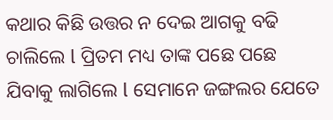କଥାର କିଛି ଉତ୍ତର ନ ଦେଇ ଆଗକୁ ବଢି ଚାଲିଲେ l ପ୍ରିତମ ମଧ୍ୟ ତାଙ୍କ ପଛେ ପଛେ ଯିବାକୁ ଲାଗିଲେ l ସେମାନେ ଜଙ୍ଗଲର ଯେତେ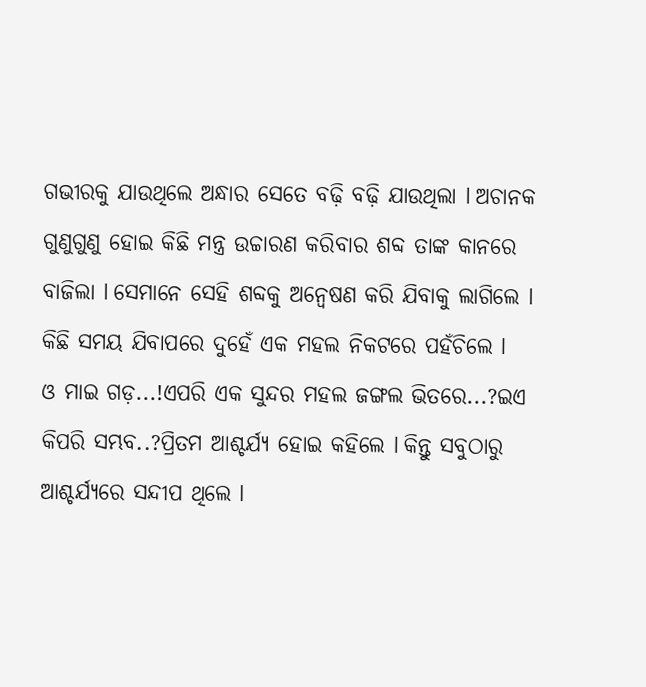ଗଭୀରକୁ ଯାଉଥିଲେ ଅନ୍ଧାର ସେତେ ବଢ଼ି ବଢ଼ି ଯାଉଥିଲା l ଅଚାନକ ଗୁଣୁଗୁଣୁ ହୋଇ କିଛି ମନ୍ତ୍ର ଉଚ୍ଚାରଣ କରିବାର ଶବ୍ଦ ତାଙ୍କ କାନରେ ବାଜିଲା l ସେମାନେ ସେହି ଶବ୍ଦକୁ ଅନ୍ୱେଷଣ କରି ଯିବାକୁ ଲାଗିଲେ l କିଛି ସମୟ ଯିବାପରେ ଦୁହେଁ ଏକ ମହଲ ନିକଟରେ ପହଁଚିଲେ l
ଓ ମାଇ ଗଡ଼...!ଏପରି ଏକ ସୁନ୍ଦର ମହଲ ଜଙ୍ଗଲ ଭିତରେ...?ଇଏ କିପରି ସମ୍ଭବ..?ପ୍ରିତମ ଆଶ୍ଚର୍ଯ୍ୟ ହୋଇ କହିଲେ l କିନ୍ତୁ ସବୁଠାରୁ ଆଶ୍ଚର୍ଯ୍ୟରେ ସନ୍ଦୀପ ଥିଲେ l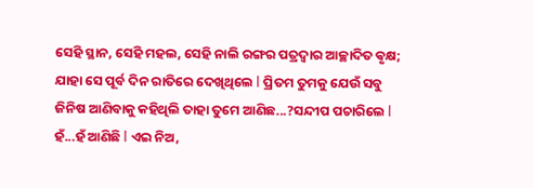ସେହି ସ୍ଥାନ, ସେହି ମହଲ, ସେହି ନାଲି ରଙ୍ଗର ପତ୍ରଦ୍ୱାର ଆଚ୍ଛାଦିତ ଵୃକ୍ଷ; ଯାହା ସେ ପୂର୍ବ ଦିନ ରାତିରେ ଦେଖିଥିଲେ l ପ୍ରିତମ ତୁମକୁ ଯେଉଁ ସବୁ ଜିନିଷ ଆଣିବାକୁ କହିଥିଲି ତାହା ତୁମେ ଆଣିଛ...?ସନ୍ଦୀପ ପଚାରିଲେ l ହଁ...ହଁ ଆଣିଛି l ଏଇ ନିଅ,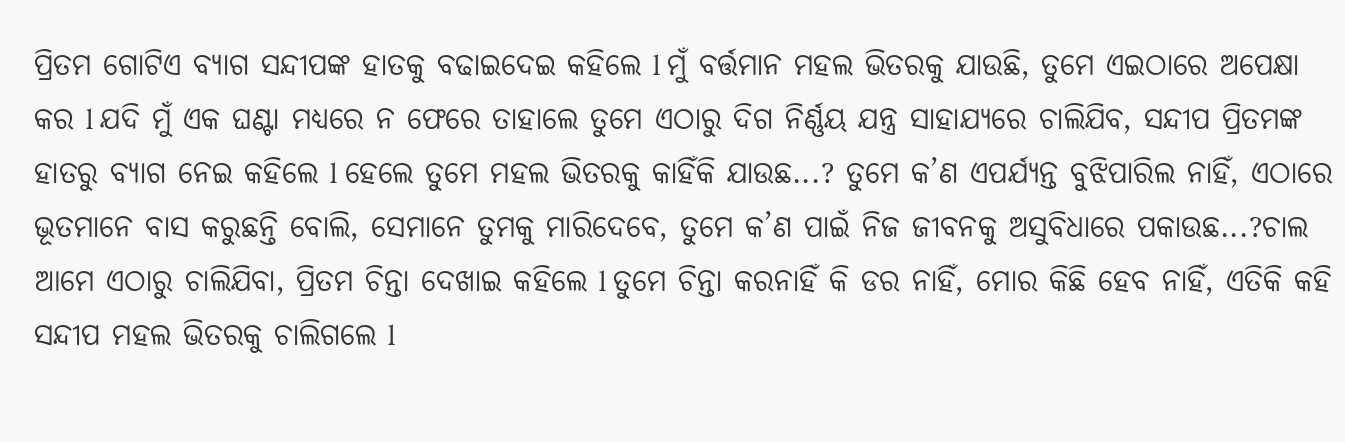ପ୍ରିତମ ଗୋଟିଏ ବ୍ୟାଗ ସନ୍ଦୀପଙ୍କ ହାତକୁ ବଢାଇଦେଇ କହିଲେ l ମୁଁ ବର୍ତ୍ତମାନ ମହଲ ଭିତରକୁ ଯାଉଛି, ତୁମେ ଏଇଠାରେ ଅପେକ୍ଷା କର l ଯଦି ମୁଁ ଏକ ଘଣ୍ଟା ମଧ୍ୟରେ ନ ଫେରେ ତାହାଲେ ତୁମେ ଏଠାରୁ ଦିଗ ନିର୍ଣ୍ଣୟ ଯନ୍ତ୍ର ସାହାଯ୍ୟରେ ଚାଲିଯିବ, ସନ୍ଦୀପ ପ୍ରିତମଙ୍କ ହାତରୁ ବ୍ୟାଗ ନେଇ କହିଲେ l ହେଲେ ତୁମେ ମହଲ ଭିତରକୁ କାହିଁକି ଯାଉଛ...? ତୁମେ କ’ଣ ଏପର୍ଯ୍ୟନ୍ତ ବୁଝିପାରିଲ ନାହିଁ, ଏଠାରେ ଭୂତମାନେ ବାସ କରୁଛନ୍ତି ବୋଲି, ସେମାନେ ତୁମକୁ ମାରିଦେବେ, ତୁମେ କ’ଣ ପାଇଁ ନିଜ ଜୀବନକୁ ଅସୁବିଧାରେ ପକାଉଛ...?ଚାଲ ଆମେ ଏଠାରୁ ଚାଲିଯିବା, ପ୍ରିତମ ଚିନ୍ତା ଦେଖାଇ କହିଲେ l ତୁମେ ଚିନ୍ତା କରନାହିଁ କି ଡର ନାହିଁ, ମୋର କିଛି ହେବ ନାହିଁ, ଏତିକି କହି ସନ୍ଦୀପ ମହଲ ଭିତରକୁ ଚାଲିଗଲେ l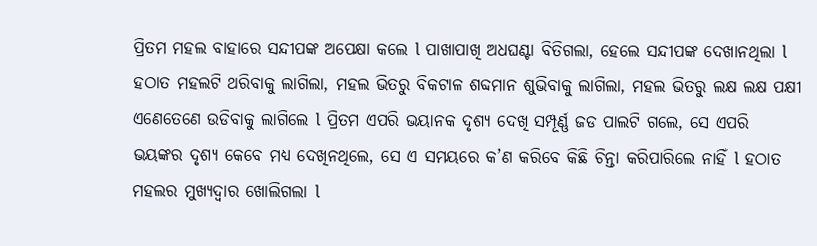ପ୍ରିତମ ମହଲ ବାହାରେ ସନ୍ଦୀପଙ୍କ ଅପେକ୍ଷା କଲେ l ପାଖାପାଖି ଅଧଘଣ୍ଟା ବିତିଗଲା, ହେଲେ ସନ୍ଦୀପଙ୍କ ଦେଖାନଥିଲା l ହଠାତ ମହଲଟି ଥରିବାକୁ ଲାଗିଲା, ମହଲ ଭିତରୁ ବିକଟାଳ ଶବ୍ଦମାନ ଶୁଭିବାକୁ ଲାଗିଲା, ମହଲ ଭିତରୁ ଲକ୍ଷ ଲକ୍ଷ ପକ୍ଷୀ ଏଣେତେଣେ ଉଡିବାକୁ ଲାଗିଲେ l ପ୍ରିତମ ଏପରି ଭୟାନକ ଦୃଶ୍ୟ ଦେଖି ସମ୍ପୂର୍ଣ୍ଣ ଜଡ ପାଲଟି ଗଲେ, ସେ ଏପରି ଭୟଙ୍କର ଦୃଶ୍ୟ କେବେ ମଧ୍ୟ ଦେଖିନଥିଲେ, ସେ ଏ ସମୟରେ କ’ଣ କରିବେ କିଛି ଚିନ୍ତା କରିପାରିଲେ ନାହିଁ l ହଠାତ ମହଲର ମୁଖ୍ୟଦ୍ୱାର ଖୋଲିଗଲା l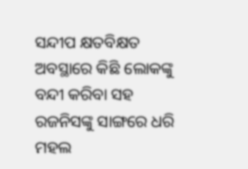ସନ୍ଦୀପ କ୍ଷତବିକ୍ଷତ ଅବସ୍ଥାରେ କିଛି ଲୋକଙ୍କୁ ବନ୍ଦୀ କରିବା ସହ ରଜନିସଙ୍କୁ ସାଙ୍ଗରେ ଧରି ମହଲ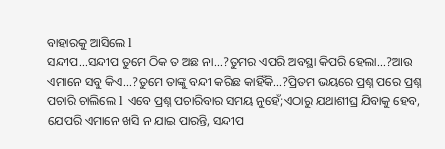ବାହାରକୁ ଆସିଲେ l
ସନ୍ଦୀପ...ସନ୍ଦୀପ ତୁମେ ଠିକ ତ ଅଛ ନା...?ତୁମର ଏପରି ଅବସ୍ଥା କିପରି ହେଲା...?ଆଉ ଏମାନେ ସବୁ କିଏ...?ତୁମେ ତାଙ୍କୁ ବନ୍ଦୀ କରିଛ କାହିଁକି...?ପ୍ରିତମ ଭୟରେ ପ୍ରଶ୍ନ ପରେ ପ୍ରଶ୍ନ ପଚାରି ଚାଲିଲେ l ଏବେ ପ୍ରଶ୍ନ ପଚାରିବାର ସମୟ ନୁହେଁ;ଏଠାରୁ ଯଥାଶୀଘ୍ର ଯିବାକୁ ହେବ, ଯେପରି ଏମାନେ ଖସି ନ ଯାଇ ପାରନ୍ତି, ସନ୍ଦୀପ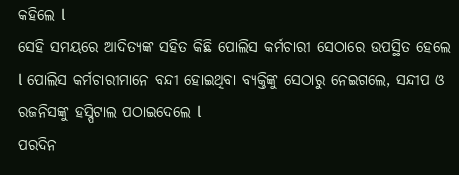କହିଲେ l
ସେହି ସମୟରେ ଆଦିତ୍ୟଙ୍କ ସହିତ କିଛି ପୋଲିସ କର୍ମଚାରୀ ସେଠାରେ ଉପସ୍ଥିତ ହେଲେ l ପୋଲିସ କର୍ମଚାରୀମାନେ ବନ୍ଦୀ ହୋଇଥିବା ବ୍ୟକ୍ତିଙ୍କୁ ସେଠାରୁ ନେଇଗଲେ, ସନ୍ଦୀପ ଓ ରଜନିସଙ୍କୁ ହସ୍ପିଟାଲ ପଠାଇଦେଲେ l
ପରଦିନ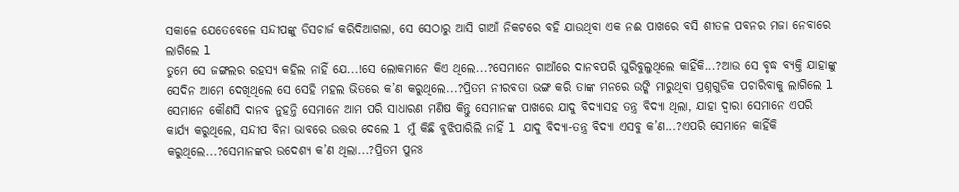ସକାଳେ ଯେତେବେଳେ ସନ୍ଦୀପଙ୍କୁ ଡିସଚାର୍ଜ କରିଦିଆଗଲା, ସେ ସେଠାରୁ ଆସି ଗାଆଁ ନିକଟରେ ବହି ଯାଉଥିବା ଏକ ନଈ ପାଖରେ ବସି ଶୀତଳ ପବନର ମଜା ନେବାରେ ଲାଗିଲେ l
ତୁମେ ସେ ଜଙ୍ଗଲର ରହସ୍ୟ କହିଲ ନାହିଁ ଯେ...!ସେ ଲୋକମାନେ କିଏ ଥିଲେ...?ସେମାନେ ଗାଆଁରେ ଦାନବପରି ଘୁରିବୁଲୁଥିଲେ କାହିଁକି...?ଆଉ ସେ ବୃଦ୍ଧ ବ୍ୟକ୍ତି ଯାହାଙ୍କୁ ସେଦିନ ଆମେ ଦେଖିଥିଲେ ସେ ସେହି ମହଲ ଭିତରେ କ’ଣ କରୁଥିଲେ...?ପ୍ରିତମ ନୀରବତା ଭଙ୍ଗ କରି ତାଙ୍କ ମନରେ ଉଙ୍କି ମାରୁଥିବା ପ୍ରଶ୍ନଗୁଡିକ ପଚାରିବାକୁ ଲାଗିଲେ l ସେମାନେ କୌଣସି ଦାନବ ନୁହନ୍ତି ସେମାନେ ଆମ ପରି ସାଧାରଣ ମଣିଷ କିନ୍ତୁ ସେମାନଙ୍କ ପାଖରେ ଯାଦୁ ବିଦ୍ୟାସହ ତନ୍ତ୍ର ବିଦ୍ୟା ଥିଲା, ଯାହା ଦ୍ୱାରା ସେମାନେ ଏପରି କାର୍ଯ୍ୟ କରୁଥିଲେ, ସନ୍ଦୀପ ବିନା ଭାବରେ ଉତ୍ତର ଦେଲେ l ମୁଁ କିଛି ବୁଝିପାରିଲି ନାହିଁ l ଯାଦୁ ବିଦ୍ୟା-ତନ୍ତ୍ର ବିଦ୍ୟା ଏସବୁ କ’ଣ...?ଏପରି ସେମାନେ କାହିଁକି କରୁଥିଲେ...?ସେମାନଙ୍କର ଉଦେଶ୍ୟ କ’ଣ ଥିଲା...?ପ୍ରିତମ ପୁନଃ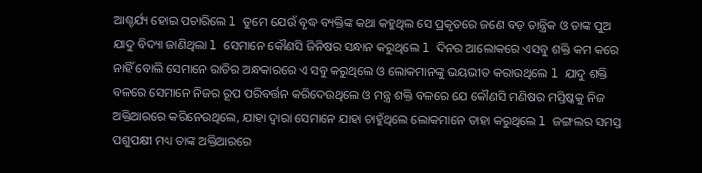ଆଶ୍ଚର୍ଯ୍ୟ ହୋଇ ପଚାରିଲେ l ତୁମେ ଯେଉଁ ବୃଦ୍ଧ ବ୍ୟକ୍ତିଙ୍କ କଥା କହୁଥିଲ ସେ ପ୍ରକୃତରେ ଜଣେ ବଡ଼ ତାନ୍ତ୍ରିକ ଓ ତାଙ୍କ ପୁଅ ଯାଦୁ ବିଦ୍ୟା ଜାଣିଥିଲା l ସେମାନେ କୌଣସି ଜିନିଷର ସନ୍ଧାନ କରୁଥିଲେ l ଦିନର ଆଲୋକରେ ଏସବୁ ଶକ୍ତି କମ କରେ ନାହିଁ ବୋଲି ସେମାନେ ରାତିର ଅନ୍ଧକାରରେ ଏ ସବୁ କରୁଥିଲେ ଓ ଲୋକମାନଙ୍କୁ ଭୟଭୀତ କରାଉଥିଲେ l ଯାଦୁ ଶକ୍ତି ବଳରେ ସେମାନେ ନିଜର ରୂପ ପରିବର୍ତ୍ତନ କରିଦେଉଥିଲେ ଓ ମନ୍ତ୍ର ଶକ୍ତି ବଳରେ ଯେ କୌଣସି ମଣିଷର ମସ୍ତିଷ୍କକୁ ନିଜ ଅକ୍ତିଆରରେ କରିନେଉଥିଲେ, ଯାହା ଦ୍ୱାରା ସେମାନେ ଯାହା ଚାହୁଁଥିଲେ ଲୋକମାନେ ତାହା କରୁଥିଲେ l ଜଙ୍ଗଲର ସମସ୍ତ ପଶୁପକ୍ଷୀ ମଧ୍ୟ ତାଙ୍କ ଅକ୍ତିଆରରେ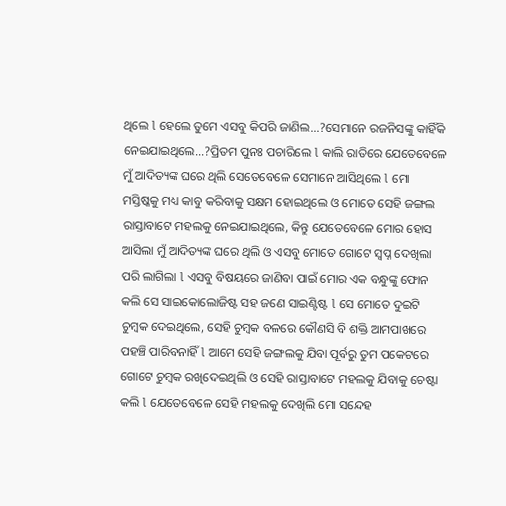ଥିଲେ l ହେଲେ ତୁମେ ଏସବୁ କିପରି ଜାଣିଲ...?ସେମାନେ ରଜନିସଙ୍କୁ କାହିଁକି ନେଇଯାଇଥିଲେ...?ପ୍ରିତମ ପୁନଃ ପଚାରିଲେ l କାଲି ରାତିରେ ଯେତେବେଳେ ମୁଁ ଆଦିତ୍ୟଙ୍କ ଘରେ ଥିଲି ସେତେବେଳେ ସେମାନେ ଆସିଥିଲେ l ମୋ ମସ୍ତିଷ୍କକୁ ମଧ୍ୟ କାବୁ କରିବାକୁ ସକ୍ଷମ ହୋଇଥିଲେ ଓ ମୋତେ ସେହି ଜଙ୍ଗଲ ରାସ୍ତାବାଟେ ମହଲକୁ ନେଇଯାଇଥିଲେ, କିନ୍ତୁ ଯେତେବେଳେ ମୋର ହୋସ ଆସିଲା ମୁଁ ଆଦିତ୍ୟଙ୍କ ଘରେ ଥିଲି ଓ ଏସବୁ ମୋତେ ଗୋଟେ ସ୍ୱପ୍ନ ଦେଖିଲା ପରି ଲାଗିଲା l ଏସବୁ ବିଷୟରେ ଜାଣିବା ପାଇଁ ମୋର ଏକ ବନ୍ଧୁଙ୍କୁ ଫୋନ କଲି ସେ ସାଇକୋଲୋଜିଷ୍ଟ ସହ ଜଣେ ସାଇଣ୍ଟିଷ୍ଟ l ସେ ମୋତେ ଦୁଇଟି ଚୁମ୍ବକ ଦେଇଥିଲେ, ସେହି ଚୁମ୍ବକ ବଳରେ କୌଣସି ବି ଶକ୍ତି ଆମପାଖରେ ପହଞ୍ଚି ପାରିବନାହିଁ l ଆମେ ସେହି ଜଙ୍ଗଲକୁ ଯିବା ପୂର୍ବରୁ ତୁମ ପକେଟରେ ଗୋଟେ ଚୁମ୍ବକ ରଖିଦେଇଥିଲି ଓ ସେହି ରାସ୍ତାବାଟେ ମହଲକୁ ଯିବାକୁ ଚେଷ୍ଟା କଲି l ଯେତେବେଳେ ସେହି ମହଲକୁ ଦେଖିଲି ମୋ ସନ୍ଦେହ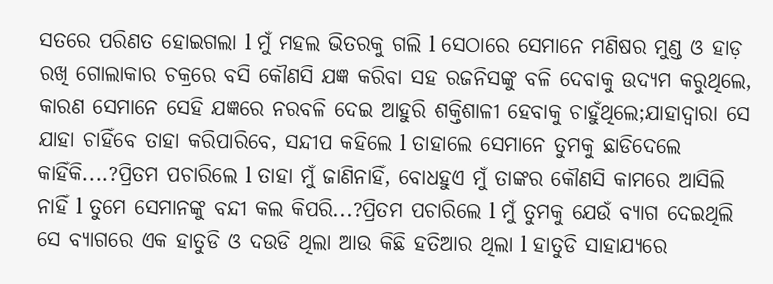ସତରେ ପରିଣତ ହୋଇଗଲା l ମୁଁ ମହଲ ଭିତରକୁ ଗଲି l ସେଠାରେ ସେମାନେ ମଣିଷର ମୁଣ୍ଡ ଓ ହାଡ଼ ରଖି ଗୋଲାକାର ଚକ୍ରରେ ବସି କୌଣସି ଯଜ୍ଞ କରିବା ସହ ରଜନିସଙ୍କୁ ବଳି ଦେବାକୁ ଉଦ୍ୟମ କରୁଥିଲେ, କାରଣ ସେମାନେ ସେହି ଯଜ୍ଞରେ ନରବଳି ଦେଇ ଆହୁରି ଶକ୍ତିଶାଳୀ ହେବାକୁ ଚାହୁଁଥିଲେ;ଯାହାଦ୍ୱାରା ସେ ଯାହା ଚାହିଁବେ ତାହା କରିପାରିବେ, ସନ୍ଦୀପ କହିଲେ l ତାହାଲେ ସେମାନେ ତୁମକୁ ଛାଡିଦେଲେ କାହିଁକି....?ପ୍ରିତମ ପଚାରିଲେ l ତାହା ମୁଁ ଜାଣିନାହିଁ, ବୋଧହୁଏ ମୁଁ ତାଙ୍କର କୌଣସି କାମରେ ଆସିଲି ନାହିଁ l ତୁମେ ସେମାନଙ୍କୁ ବନ୍ଦୀ କଲ କିପରି...?ପ୍ରିତମ ପଚାରିଲେ l ମୁଁ ତୁମକୁ ଯେଉଁ ବ୍ୟାଗ ଦେଇଥିଲି ସେ ବ୍ୟାଗରେ ଏକ ହାତୁଡି ଓ ଦଉଡି ଥିଲା ଆଉ କିଛି ହତିଆର ଥିଲା l ହାତୁଡି ସାହାଯ୍ୟରେ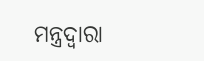ମନ୍ତ୍ରଦ୍ୱାରା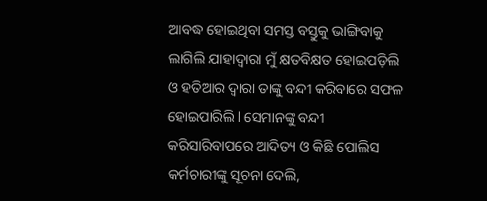ଆବଦ୍ଧ ହୋଇଥିବା ସମସ୍ତ ବସ୍ତୁକୁ ଭାଙ୍ଗିବାକୁ ଲାଗିଲି ଯାହାଦ୍ୱାରା ମୁଁ କ୍ଷତବିକ୍ଷତ ହୋଇପଡ଼ିଲି ଓ ହତିଆର ଦ୍ୱାରା ତାଙ୍କୁ ବନ୍ଦୀ କରିବାରେ ସଫଳ ହୋଇପାରିଲି l ସେମାନଙ୍କୁ ବନ୍ଦୀ କରିସାରିବାପରେ ଆଦିତ୍ୟ ଓ କିଛି ପୋଲିସ କର୍ମଚାରୀଙ୍କୁ ସୂଚନା ଦେଲି,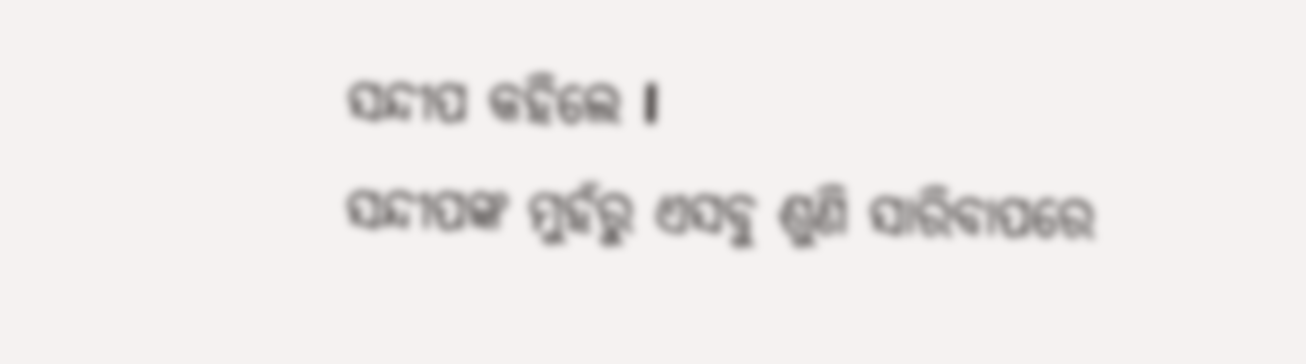ସନ୍ଦୀପ କହିଲେ l
ସନ୍ଦୀପଙ୍କ ମୁହଁରୁ ଏସବୁ ଶୁଣି ସାରିବାପରେ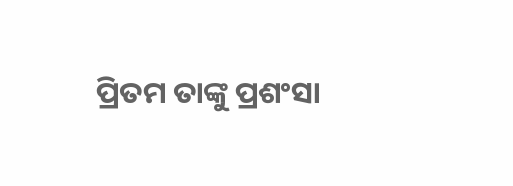ପ୍ରିତମ ତାଙ୍କୁ ପ୍ରଶଂସା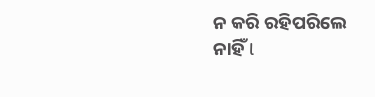ନ କରି ରହିପରିଲେ ନାହିଁ l